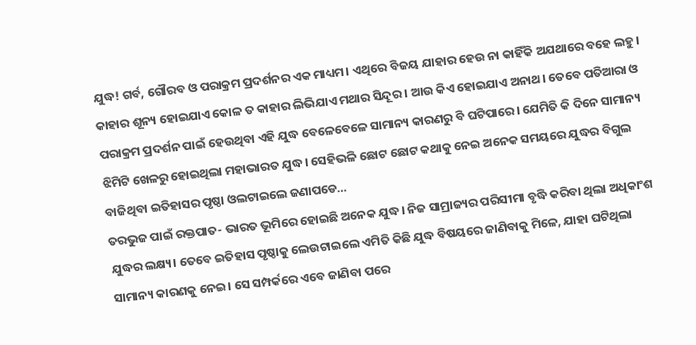ଯୁଦ୍ଧ! ଗର୍ବ, ଗୌରବ ଓ ପରାକ୍ରମ ପ୍ରଦର୍ଶନର ଏକ ମାଧ୍ୟମ। ଏଥିରେ ବିଜୟ ଯାହାର ହେଉ ନା କାହିଁକି ଅଯଥାରେ ବହେ ଲହୁ। କାହାର ଶୂନ୍ୟ ହୋଇଯାଏ କୋଳ ତ କାହାର ଲିଭିଯାଏ ମଥାର ସିନ୍ଦୂର । ଆଉ କିଏ ହୋଇଯାଏ ଅନାଥ। ତେବେ ପତିଆରା ଓ ପରାକ୍ରମ ପ୍ରଦର୍ଶନ ପାଇଁ ହେଉଥିବା ଏହି ଯୁଦ୍ଧ ବେଳେବେଳେ ସାମାନ୍ୟ କାରଣରୁ ବି ଘଟିପାରେ। ଯେମିତି କି ଦିନେ ସାମାନ୍ୟ ଝିମିଟି ଖେଳରୁ ହୋଇଥିଲା ମହାଭାରତ ଯୁଦ୍ଧ। ସେହିଭଳି ଛୋଟ ଛୋଟ କଥାକୁ ନେଇ ଅନେକ ସମୟରେ ଯୁଦ୍ଧର ବିଗୁଲ ବାଜିଥିବା ଇତିହାସର ପୃଷ୍ଠା ଓଲଟାଇଲେ ଜଣାପଡେ…
ତରଭୁଜ ପାଇଁ ରକ୍ତପାତ- ଭାରତ ଭୂମିରେ ହୋଇଛି ଅନେକ ଯୁଦ୍ଧ। ନିଜ ସାମ୍ରାଜ୍ୟର ପରିସୀମା ବୃଦ୍ଧି କରିବା ଥିଲା ଅଧିକାଂଶ ଯୁଦ୍ଧର ଲକ୍ଷ୍ୟ। ତେବେ ଇତିହାସ ପୃଷ୍ଠାକୁ ଲେଉଟାଇଲେ ଏମିତି କିଛି ଯୁଦ୍ଧ ବିଷୟରେ ଜାଣିବାକୁ ମିଳେ, ଯାହା ଘଟିଥିଲା ସାମାନ୍ୟ କାରଣକୁ ନେଇ। ସେ ସମ୍ପର୍କରେ ଏବେ ଜାଣିବା ପରେ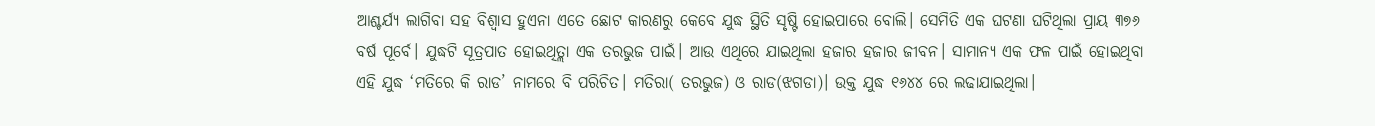ଆଶ୍ଚର୍ଯ୍ୟ ଲାଗିବା ସହ ବିଶ୍ୱାସ ହୁଏନା ଏତେ ଛୋଟ କାରଣରୁ କେବେ ଯୁଦ୍ଧ ସ୍ଥିତି ସୃଷ୍ଟି ହୋଇପାରେ ବୋଲି। ସେମିତି ଏକ ଘଟଣା ଘଟିଥିଲା ପ୍ରାୟ ୩୭୬ ବର୍ଷ ପୂର୍ବେ। ଯୁଦ୍ଧଟି ସୂତ୍ରପାତ ହୋଇଥିତ୍ଲା ଏକ ତରଭୁଜ ପାଇଁ। ଆଉ ଏଥିରେ ଯାଇଥିଲା ହଜାର ହଜାର ଜୀବନ। ସାମାନ୍ୟ ଏକ ଫଳ ପାଇଁ ହୋଇଥିବା ଏହି ଯୁଦ୍ଧ ‘ମତିରେ କି ରାଡ’ ନାମରେ ବି ପରିଚିତ। ମତିରା( ତରଭୁଜ) ଓ ରାଡ(ଝଗଡା)। ଉକ୍ତ ଯୁଦ୍ଧ ୧୬୪୪ ରେ ଲଢାଯାଇଥିଲା।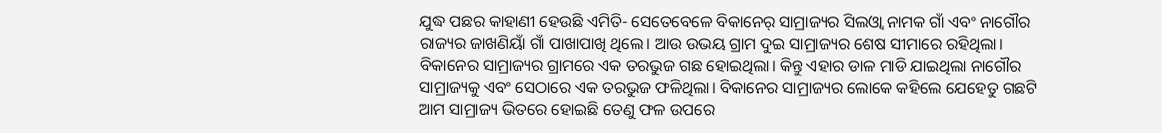ଯୁଦ୍ଧ ପଛର କାହାଣୀ ହେଉଛି ଏମିତି- ସେତେବେଳେ ବିକାନେର୍ ସାମ୍ରାଜ୍ୟର ସିଲଓ୍ବା ନାମକ ଗାଁ ଏବଂ ନାଗୌର ରାଜ୍ୟର ଜାଖଣିୟାଁ ଗାଁ ପାଖାପାଖି ଥିଲେ। ଆଉ ଉଭୟ ଗ୍ରାମ ଦୁଇ ସାମ୍ରାଜ୍ୟର ଶେଷ ସୀମାରେ ରହିଥିଲା। ବିକାନେର ସାମ୍ରାଜ୍ୟର ଗ୍ରାମରେ ଏକ ତରଭୁଜ ଗଛ ହୋଇଥିଲା। କିନ୍ତୁ ଏହାର ଡାଳ ମାଡି ଯାଇଥିଲା ନାଗୌର ସାମ୍ରାଜ୍ୟକୁ ଏବଂ ସେଠାରେ ଏକ ତରଭୁଜ ଫଳିଥିଲା। ବିକାନେର ସାମ୍ରାଜ୍ୟର ଲୋକେ କହିଲେ ଯେହେତୁ ଗଛଟି ଆମ ସାମ୍ରାଜ୍ୟ ଭିତରେ ହୋଇଛି ତେଣୁ ଫଳ ଉପରେ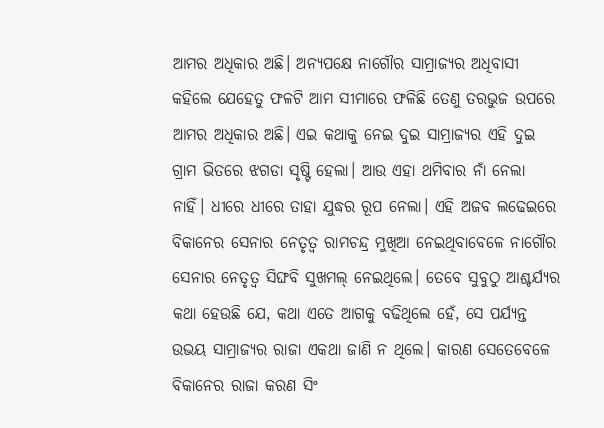ଆମର ଅଧିକାର ଅଛି। ଅନ୍ୟପକ୍ଷେ ନାଗୌର ସାମ୍ରାଜ୍ୟର ଅଧିବାସୀ କହିଲେ ଯେହେତୁ ଫଳଟି ଆମ ସୀମାରେ ଫଳିଛି ତେଣୁ ତରଭୁଜ ଉପରେ ଆମର ଅଧିକାର ଅଛି। ଏଇ କଥାକୁ ନେଇ ଦୁଇ ସାମ୍ରାଜ୍ୟର ଏହି ଦୁଇ ଗ୍ରାମ ଭିତରେ ଝଗଡା ସୃଷ୍ଟି ହେଲା। ଆଉ ଏହା ଥମିବାର ନାଁ ନେଲା ନାହିଁ। ଧୀରେ ଧୀରେ ତାହା ଯୁଦ୍ଧର ରୂପ ନେଲା। ଏହି ଅଜବ ଲଢେଇରେ ବିକାନେର ସେନାର ନେତୃତ୍ୱ ରାମଚନ୍ଦ୍ର ମୁଖିଆ ନେଇଥିବାବେଳେ ନାଗୌର ସେନାର ନେତୃତ୍ୱ ସିଙ୍ଘବି ସୁଖମଲ୍ ନେଇଥିଲେ। ତେବେ ସୁବୁଠୁ ଆଶ୍ଚର୍ଯ୍ୟର କଥା ହେଉଛି ଯେ, କଥା ଏତେ ଆଗକୁ ବଢିଥିଲେ ହେଁ, ସେ ପର୍ଯ୍ୟନ୍ତ ଉଭୟ ସାମ୍ରାଜ୍ୟର ରାଜା ଏକଥା ଜାଣି ନ ଥିଲେ। କାରଣ ସେତେବେଳେ ବିକାନେର ରାଜା କରଣ ସିଂ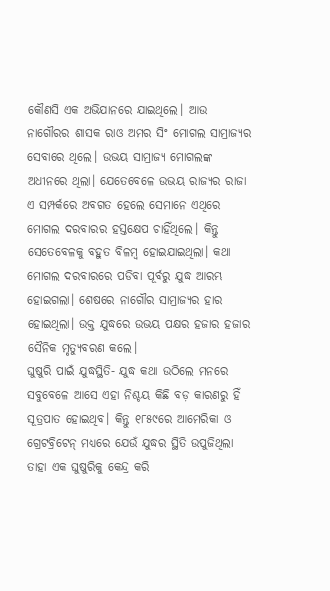କୌଣସି ଏକ ଅଭିଯାନରେ ଯାଇଥିଲେ। ଆଉ ନାଗୌରର ଶାସକ ରାଓ ଅମର ସିଂ ମୋଗଲ ସାମ୍ରାଜ୍ୟର ସେବାରେ ଥିଲେ। ଉଭୟ ସାମ୍ରାଜ୍ୟ ମୋଗଲଙ୍କ ଅଧୀନରେ ଥିଲା। ଯେତେବେଳେ ଉଭୟ ରାଜ୍ୟର ରାଜା ଏ ସମ୍ପର୍କରେ ଅବଗତ ହେଲେ ସେମାନେ ଏଥିରେ ମୋଗଲ ଦରବାରର ହସ୍ତକ୍ଷେପ ଚାହିଁଥିଲେ। କିନ୍ତୁ ସେତେବେଳକୁ ବହୁତ ବିଳମ୍ବ ହୋଇଯାଇଥିଲା। କଥା ମୋଗଲ ଦରବାରରେ ପଡିବା ପୂର୍ବରୁ ଯୁଦ୍ଧ ଆରମ୍ଭ ହୋଇଗଲା। ଶେଷରେ ନାଗୌର ସାମ୍ରାଜ୍ୟର ହାର ହୋଇଥିଲା। ଉକ୍ତ ଯୁଦ୍ଧରେ ଉଭୟ ପକ୍ଷର ହଜାର ହଜାର ସୈନିକ ମୃତ୍ୟୁବରଣ କଲେ।
ଘୁଷୁରି ପାଇଁ ଯୁଦ୍ଧସ୍ଥିତି- ଯୁଦ୍ଧ କଥା ଉଠିଲେ ମନରେ ସବୁବେଳେ ଆସେ ଏହା ନିଶ୍ଚୟ କିଛି ବଡ଼ କାରଣରୁ ହିଁ ସୂତ୍ରପାତ ହୋଇଥିବ। କିନ୍ତୁ ୧୮୫୯ରେ ଆମେରିକା ଓ ଗ୍ରେଟବ୍ରିଟେନ୍ ମଧ୍ୟରେ ଯେଉଁ ଯୁଦ୍ଧର ସ୍ଥିତି ଉପୁଜିଥିଲା ତାହା ଏକ ଘୁଷୁରିକୁ କେନ୍ଦ୍ର କରି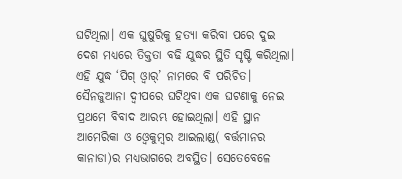ଘଟିଥିଲା। ଏକ ଘୁଷୁରିକୁ ହତ୍ୟା କରିବା ପରେ ଦୁଇ ଦେଶ ମଧ୍ୟରେ ତିକ୍ତତା ବଢି ଯୁଦ୍ଧର ସ୍ଥିତି ସୃଷ୍ଟି କରିଥିଲା। ଏହି ଯୁଦ୍ଧ ‘ପିଗ୍ ଓ୍ବାର୍’ ନାମରେ ବି ପରିଚିତ। ସୈନଜୁଆନା ଦ୍ୱୀପରେ ଘଟିଥିବା ଏକ ଘଟଣାକୁ ନେଇ ପ୍ରଥମେ ବିବାଦ ଆରମ୍ଭ ହୋଇଥିଲା। ଏହି ସ୍ଥାନ ଆମେରିକା ଓ ଓ୍ବେକୁମ୍ବର ଆଇଲାଣ୍ଡ( ବର୍ତ୍ତମାନର କାନାଡା)ର ମଧ୍ୟଭାଗରେ ଅବସ୍ଥିତ। ସେତେବେଳେ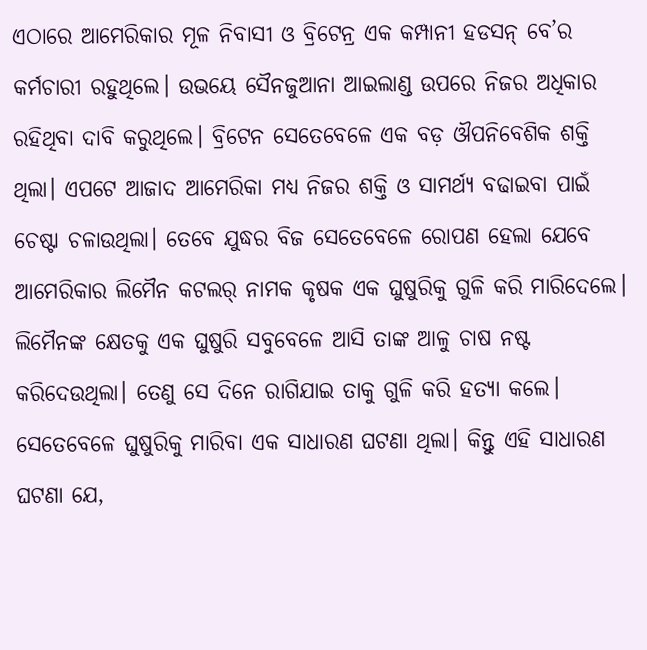ଏଠାରେ ଆମେରିକାର ମୂଳ ନିବାସୀ ଓ ବ୍ରିଟେନ୍ର ଏକ କମ୍ପାନୀ ହଡସନ୍ ବେ’ର କର୍ମଚାରୀ ରହୁଥିଲେ। ଉଭୟେ ସୈନଜୁଆନା ଆଇଲାଣ୍ଡ ଉପରେ ନିଜର ଅଧିକାର ରହିଥିବା ଦାବି କରୁଥିଲେ। ବ୍ରିଟେନ ସେତେବେଳେ ଏକ ବଡ଼ ଔପନିବେଶିକ ଶକ୍ତି ଥିଲା। ଏପଟେ ଆଜାଦ ଆମେରିକା ମଧ୍ୟ ନିଜର ଶକ୍ତି ଓ ସାମର୍ଥ୍ୟ ବଢାଇବା ପାଇଁ ଚେଷ୍ଟା ଚଳାଉଥିଲା। ତେବେ ଯୁଦ୍ଧର ବିଜ ସେତେବେଳେ ରୋପଣ ହେଲା ଯେବେ ଆମେରିକାର ଲିମୈନ କଟଲର୍ ନାମକ କୃଷକ ଏକ ଘୁଷୁରିକୁ ଗୁଳି କରି ମାରିଦେଲେ। ଲିମୈନଙ୍କ କ୍ଷେତକୁ ଏକ ଘୁଷୁରି ସବୁବେଳେ ଆସି ତାଙ୍କ ଆଳୁ ଚାଷ ନଷ୍ଟ କରିଦେଉଥିଲା। ତେଣୁ ସେ ଦିନେ ରାଗିଯାଇ ତାକୁ ଗୁଳି କରି ହତ୍ୟା କଲେ। ସେତେବେଳେ ଘୁଷୁରିକୁ ମାରିବା ଏକ ସାଧାରଣ ଘଟଣା ଥିଲା। କିନ୍ତୁ ଏହି ସାଧାରଣ ଘଟଣା ଯେ,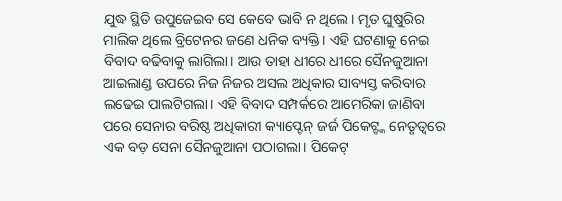ଯୁଦ୍ଧ ସ୍ଥିତି ଉପୁଜେଇବ ସେ କେବେ ଭାବି ନ ଥିଲେ। ମୃତ ଘୁଷୁରିର ମାଲିକ ଥିଲେ ବ୍ରିଟେନର ଜଣେ ଧନିକ ବ୍ୟକ୍ତି। ଏହି ଘଟଣାକୁ ନେଇ ବିବାଦ ବଢିବାକୁ ଲାଗିଲା। ଆଉ ତାହା ଧୀରେ ଧୀରେ ସୈନଜୁଆନା ଆଇଲାଣ୍ଡ ଉପରେ ନିଜ ନିଜର ଅସଲ ଅଧିକାର ସାବ୍ୟସ୍ତ କରିବାର ଲଢେଇ ପାଲଟିଗଲା। ଏହି ବିବାଦ ସମ୍ପର୍କରେ ଆମେରିକା ଜାଣିବା ପରେ ସେନାର ବରିଷ୍ଠ ଅଧିକାରୀ କ୍ୟାପ୍ଟେନ୍ ଜର୍ଜ ପିକେଟ୍ଙ୍କ ନେତୃତ୍ୱରେ ଏକ ବଡ଼ ସେନା ସୈନଜୁଆନା ପଠାଗଲା। ପିକେଟ୍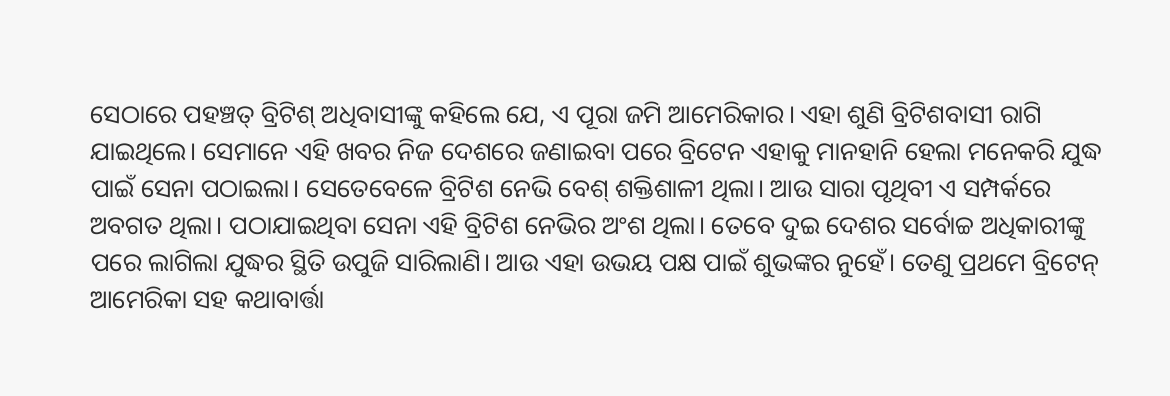ସେଠାରେ ପହଞ୍ଚତ୍ ବ୍ରିଟିଶ୍ ଅଧିବାସୀଙ୍କୁ କହିଲେ ଯେ, ଏ ପୂରା ଜମି ଆମେରିକାର। ଏହା ଶୁଣି ବ୍ରିଟିଶବାସୀ ରାଗି ଯାଇଥିଲେ। ସେମାନେ ଏହି ଖବର ନିଜ ଦେଶରେ ଜଣାଇବା ପରେ ବ୍ରିଟେନ ଏହାକୁ ମାନହାନି ହେଲା ମନେକରି ଯୁଦ୍ଧ ପାଇଁ ସେନା ପଠାଇଲା। ସେତେବେଳେ ବ୍ରିଟିଶ ନେଭି ବେଶ୍ ଶକ୍ତିଶାଳୀ ଥିଲା। ଆଉ ସାରା ପୃଥିବୀ ଏ ସମ୍ପର୍କରେ ଅବଗତ ଥିଲା। ପଠାଯାଇଥିବା ସେନା ଏହି ବ୍ରିଟିଶ ନେଭିର ଅଂଶ ଥିଲା। ତେବେ ଦୁଇ ଦେଶର ସର୍ବୋଚ୍ଚ ଅଧିକାରୀଙ୍କୁ ପରେ ଲାଗିଲା ଯୁଦ୍ଧର ସ୍ଥିତି ଉପୁଜି ସାରିଲାଣି। ଆଉ ଏହା ଉଭୟ ପକ୍ଷ ପାଇଁ ଶୁଭଙ୍କର ନୁହେଁ। ତେଣୁ ପ୍ରଥମେ ବ୍ରିଟେନ୍ ଆମେରିକା ସହ କଥାବାର୍ତ୍ତା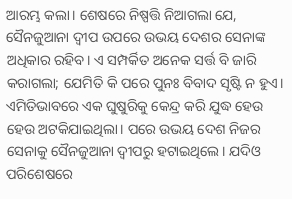ଆରମ୍ଭ କଲା। ଶେଷରେ ନିଷ୍ପତ୍ତି ନିଆଗଲା ଯେ, ସୈନଜୁଆନା ଦ୍ୱୀପ ଉପରେ ଉଭୟ ଦେଶର ସେନାଙ୍କ ଅଧିକାର ରହିବ। ଏ ସମ୍ପର୍କିତ ଅନେକ ସର୍ତ୍ତ ବି ଜାରି କରାଗଲା; ଯେମିତି କି ପରେ ପୁନଃ ବିବାଦ ସୃଷ୍ଟି ନ ହୁଏ। ଏମିତିଭାବରେ ଏକ ଘୁଷୁରିକୁ କେନ୍ଦ୍ର କରି ଯୁଦ୍ଧ ହେଉ ହେଉ ଅଟକିଯାଇଥିଲା। ପରେ ଉଭୟ ଦେଶ ନିଜର ସେନାକୁ ସୈନଜୁଆନା ଦ୍ୱୀପରୁ ହଟାଇଥିଲେ। ଯଦିଓ ପରିଶେଷରେ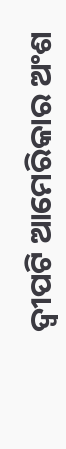ଦ୍ୱୀପଟି ଆମେରିକାର ଅଂଶ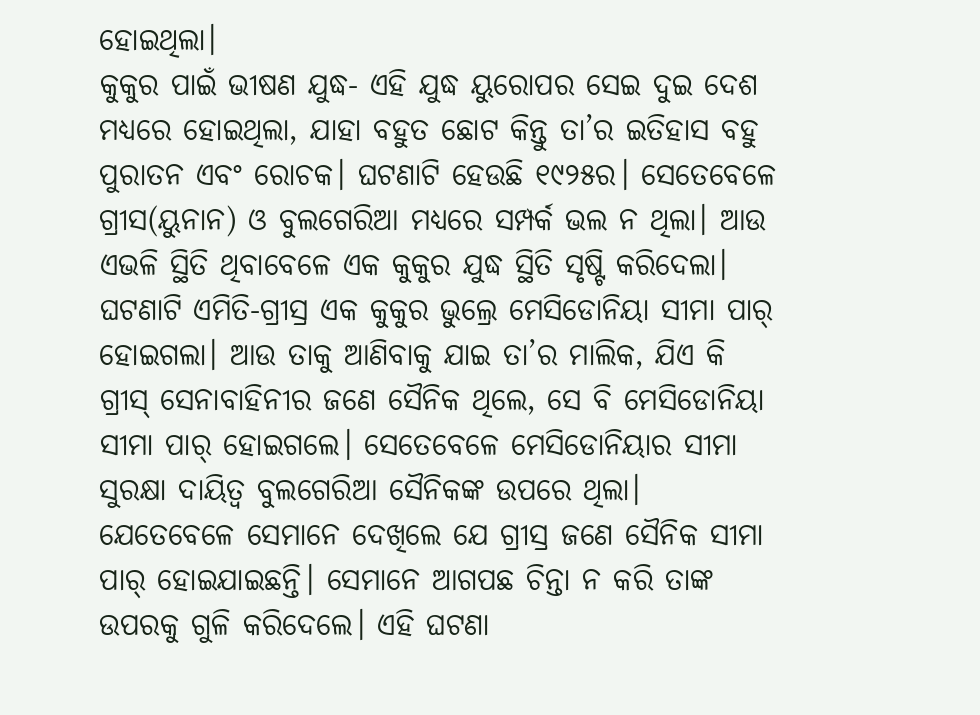ହୋଇଥିଲା।
କୁକୁର ପାଇଁ ଭୀଷଣ ଯୁଦ୍ଧ- ଏହି ଯୁଦ୍ଧ ୟୁରୋପର ସେଇ ଦୁଇ ଦେଶ ମଧ୍ୟରେ ହୋଇଥିଲା, ଯାହା ବହୁତ ଛୋଟ କିନ୍ତୁ ତା’ର ଇତିହାସ ବହୁ ପୁରାତନ ଏବଂ ରୋଚକ। ଘଟଣାଟି ହେଉଛି ୧୯୨୫ର। ସେତେବେଳେ ଗ୍ରୀସ(ୟୁନାନ) ଓ ବୁଲଗେରିଆ ମଧ୍ୟରେ ସମ୍ପର୍କ ଭଲ ନ ଥିଲା। ଆଉ ଏଭଳି ସ୍ଥିତି ଥିବାବେଳେ ଏକ କୁକୁର ଯୁଦ୍ଧ ସ୍ଥିତି ସୃଷ୍ଟି କରିଦେଲା। ଘଟଣାଟି ଏମିତି-ଗ୍ରୀସ୍ର ଏକ କୁକୁର ଭୁଲ୍ରେ ମେସିଡୋନିୟା ସୀମା ପାର୍ ହୋଇଗଲା। ଆଉ ତାକୁ ଆଣିବାକୁ ଯାଇ ତା’ର ମାଲିକ, ଯିଏ କି ଗ୍ରୀସ୍ ସେନାବାହିନୀର ଜଣେ ସୈନିକ ଥିଲେ, ସେ ବି ମେସିଡୋନିୟା ସୀମା ପାର୍ ହୋଇଗଲେ। ସେତେବେଳେ ମେସିଡୋନିୟାର ସୀମା ସୁରକ୍ଷା ଦାୟିତ୍ୱ ବୁଲଗେରିଆ ସୈନିକଙ୍କ ଉପରେ ଥିଲା। ଯେତେବେଳେ ସେମାନେ ଦେଖିଲେ ଯେ ଗ୍ରୀସ୍ର ଜଣେ ସୈନିକ ସୀମା ପାର୍ ହୋଇଯାଇଛନ୍ତି। ସେମାନେ ଆଗପଛ ଚିନ୍ତା ନ କରି ତାଙ୍କ ଉପରକୁ ଗୁଳି କରିଦେଲେ। ଏହି ଘଟଣା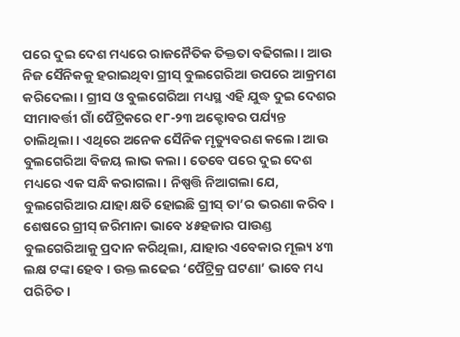ପରେ ଦୁଇ ଦେଶ ମଧ୍ୟରେ ରାଜନୈତିକ ତିକ୍ତତା ବଢିଗଲା। ଆଉ ନିଜ ସୈନିକକୁ ହରାଇଥିବା ଗ୍ରୀସ୍ ବୁଲଗେରିଆ ଉପରେ ଆକ୍ରମଣ କରିଦେଲା। ଗ୍ରୀସ ଓ ବୁଲଗେରିଆ ମଧ୍ୟସ୍ଥ ଏହି ଯୁଦ୍ଧ ଦୁଇ ଦେଶର ସୀମାବର୍ତ୍ତୀ ଗାଁ ପୈଟ୍ରିକରେ ୧୮-୨୩ ଅକ୍ଟୋବର ପର୍ଯ୍ୟନ୍ତ ଚାଲିଥିଲା। ଏଥିରେ ଅନେକ ସୈନିକ ମୃତ୍ୟୁବରଣ କଲେ। ଆଉ ବୁଲଗେରିଆ ବିଜୟ ଲାଭ କଲା। ତେବେ ପରେ ଦୁଇ ଦେଶ ମଧ୍ୟରେ ଏକ ସନ୍ଧି କରାଗଲା। ନିଷ୍ପତ୍ତି ନିଆଗଲା ଯେ, ବୁଲଗେରିଆର ଯାହା କ୍ଷତି ହୋଇଛି ଗ୍ରୀସ୍ ତା’ର ଭରଣା କରିବ। ଶେଷରେ ଗ୍ରୀସ୍ ଜରିମାନା ଭାବେ ୪୫ହଜାର ପାଉଣ୍ଡ ବୁଲଗେରିଆକୁ ପ୍ରଦାନ କରିଥିଲା, ଯାହାର ଏବେକାର ମୂଲ୍ୟ ୪୩ ଲକ୍ଷ ଟଙ୍କା ହେବ। ଉକ୍ତ ଲଢେଇ ‘ପୈଟ୍ରିକ୍ର ଘଟଣା’ ଭାବେ ମଧ୍ୟ ପରିଚିତ।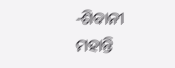-ଶିବାନୀ ମହାନ୍ତି